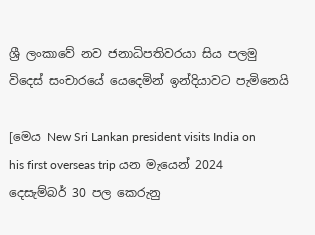ශ්‍රී ලංකාවේ නව ජනාධිපතිවරයා සිය පලමු විදෙස් සංචාරයේ යෙදෙමින් ඉන්දියාවට පැමිනෙයි

[මෙය New Sri Lankan president visits India on his first overseas trip යන මැයෙන් 2024 දෙසැම්බර් 30 පල කෙරුනු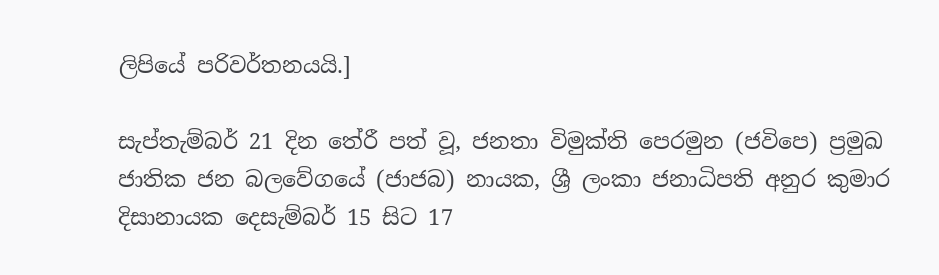ලිපියේ පරිවර්තනයයි.]

සැප්තැම්බර් 21 දින තේරී පත් වූ, ජනතා විමුක්ති පෙරමුන (ජවිපෙ) ප්‍රමුඛ ජාතික ජන බලවේගයේ (ජාජබ) නායක, ශ්‍රී ලංකා ජනාධිපති අනුර කුමාර දිසානායක දෙසැම්බර් 15 සිට 17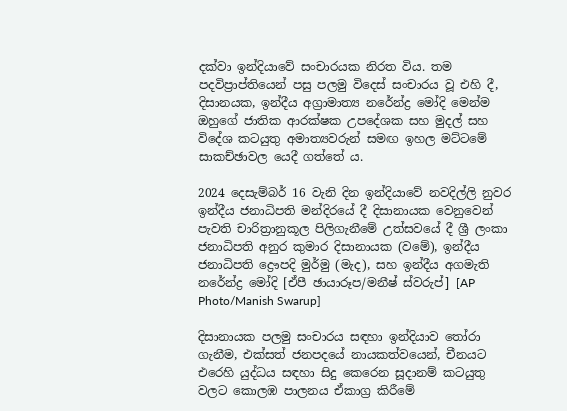දක්වා ඉන්දියාවේ සංචාරයක නිරත විය. තම පදවිප්‍රාප්තියෙන් පසු පලමු විදෙස් සංචාරය වූ එහි දී, දිසානයක, ඉන්දීය අග්‍රාමාත්‍ය නරේන්ද්‍ර මෝදි මෙන්ම ඔහුගේ ජාතික ආරක්ෂක උපදේශක සහ මුදල් සහ විදේශ කටයුතු අමාත්‍යවරුන් සමඟ ඉහල මට්ටමේ සාකච්ඡාවල යෙදී ගත්තේ ය.

2024 දෙසැම්බර් 16 වැනි දින ඉන්දියාවේ නවදිල්ලි නුවර ඉන්දීය ජනාධිපති මන්දිරයේ දී දිසානායක වෙනුවෙන් පැවති චාරිත්‍රානුකූල පිලිගැනීමේ උත්සවයේ දී ශ්‍රී ලංකා ජනාධිපති අනුර කුමාර දිසානායක (වමේ), ඉන්දීය ජනාධිපති ද්‍රෞපදි මුර්මු (මැද), සහ ඉන්දීය අගමැති නරේන්ද්‍ර මෝදි [ඒපී ඡායාරූප/මනීෂ් ස්වරුප්] [AP Photo/Manish Swarup]

දිසානායක පලමු සංචාරය සඳහා ඉන්දියාව තෝරා ගැනීම, එක්සත් ජනපදයේ නායකත්වයෙන්, චීනයට එරෙහි යුද්ධය සඳහා සිදු කෙරෙන සූදානම් කටයුතු වලට කොලඹ පාලනය ඒකාග්‍ර කිරීමේ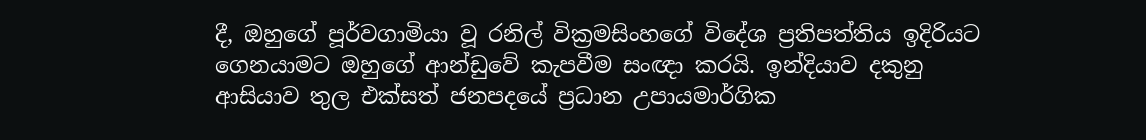දී, ඔහුගේ පූර්වගාමියා වූ රනිල් වික්‍රමසිංහගේ විදේශ ප්‍රතිපත්තිය ඉදිරියට ගෙනයාමට ඔහුගේ ආන්ඩුවේ කැපවීම සංඥා කරයි. ඉන්දියාව දකුනු ආසියාව තුල එක්සත් ජනපදයේ ප්‍රධාන උපායමාර්ගික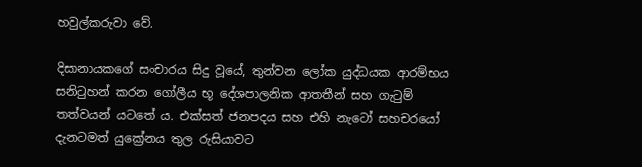හවුල්කරුවා වේ.

දිසානායකගේ සංචාරය සිදු වූයේ, තුන්වන ලෝක යුද්ධයක ආරම්භය සනිටුහන් කරන ගෝලීය භූ දේශපාලනික ආතතීන් සහ ගැටුම් තත්වයන් යටතේ ය. එක්සත් ජනපදය සහ එහි නැටෝ සහචරයෝ දැනටමත් යුක්‍රේනය තුල රුසියාවට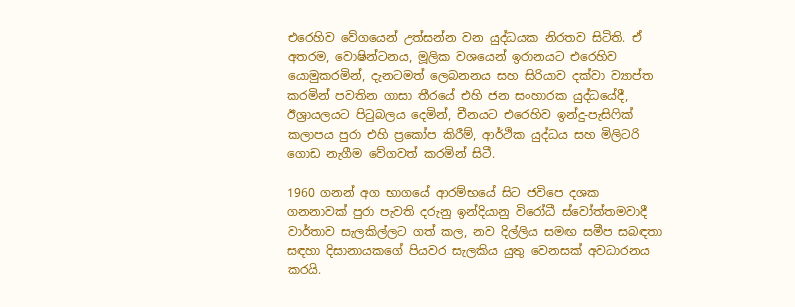එරෙහිව වේගයෙන් උත්සන්න වන යුද්ධයක නිරතව සිටිති. ඒ අතරම, වොෂින්ටනය, මූලික වශයෙන් ඉරානයට එරෙහිව යොමුකරමින්, දැනටමත් ලෙබනනය සහ සිරියාව දක්වා ව්‍යාප්ත කරමින් පවතින ගාසා තීරයේ එහි ජන සංහාරක යුද්ධයේදී, ඊශ්‍රායලයට පිටුබලය දෙමින්, චීනයට එරෙහිව ඉන්දු-පැසිෆික් කලාපය පුරා එහි ප්‍රකෝප කිරීම්, ආර්ථික යුද්ධය සහ මිලිටරි ගොඩ නැගීම වේගවත් කරමින් සිටී.

1960 ගනන් අග භාගයේ ආරම්භයේ සිට ජවිපෙ දශක ගනනාවක් පුරා පැවති දරුනු ඉන්දියානු විරෝධී ස්වෝත්තමවාදී වාර්තාව සැලකිල්ලට ගත් කල, නව දිල්ලිය සමඟ සමීප සබඳතා සඳහා දිසානායකගේ පියවර සැලකිය යුතු වෙනසක් අවධාරනය කරයි.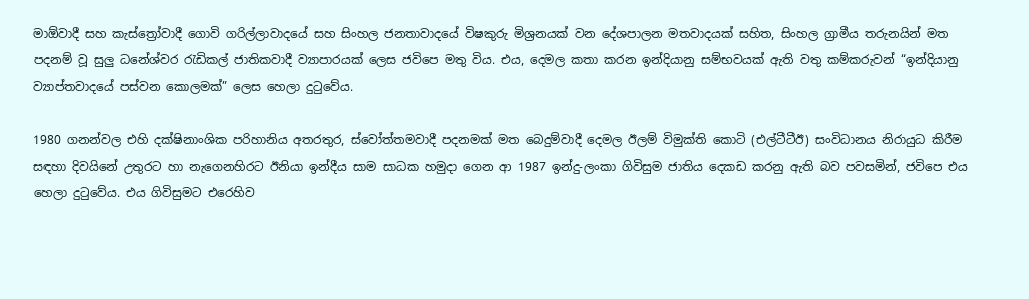මාඕවාදී සහ කැස්ත්‍රෝවාදී ගොවි ගරිල්ලාවාදයේ සහ සිංහල ජනතාවාදයේ විෂකුරු මිශ්‍රනයක් වන දේශපාලන මතවාදයක් සහිත, සිංහල ග්‍රාමීය තරුනයින් මත පදනම් වූ සුලු ධනේශ්වර රැඩිකල් ජාතිකවාදී ව්‍යාපාරයක් ලෙස ජවිපෙ මතු විය. එය, දෙමල කතා කරන ඉන්දියානු සම්භවයක් ඇති වතු කම්කරුවන් “ඉන්දියානු ව්‍යාප්තවාදයේ පස්වන කොලමක්” ලෙස හෙලා දුටුවේය.

1980 ගනන්වල එහි දක්ෂිනාංශික පරිහානිය අතරතුර, ස්වෝත්තමවාදී පදනමක් මත බෙදුම්වාදී දෙමල ඊලම් විමුක්ති කොටි (එල්ටීටීඊ) සංවිධානය නිරායුධ කිරීම සඳහා දිවයිනේ උතුරට හා නැගෙනහිරට ඊනියා ඉන්දීය සාම සාධක හමුදා ගෙන ආ 1987 ඉන්දු-ලංකා ගිවිසුම ජාතිය දෙකඩ කරනු ඇති බව පවසමින්, ජවිපෙ එය හෙලා දුටුවේය. එය ගිවිසුමට එරෙහිව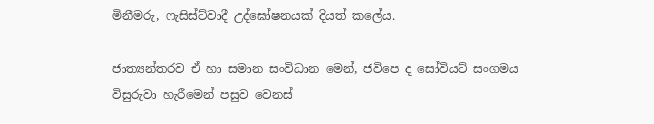මිනීමරු, ෆැසිස්ට්වාදී උද්ඝෝෂනයක් දියත් කලේය.

ජාත්‍යන්තරව ඒ හා සමාන සංවිධාන මෙන්, ජවිපෙ ද සෝවියට් සංගමය විසුරුවා හැරීමෙන් පසුව වෙනස්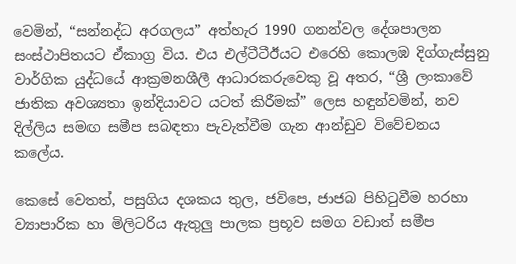වෙමින්, “සන්නද්ධ අරගලය” අත්හැර 1990 ගනන්වල දේශපාලන සංස්ථාපිතයට ඒකාග්‍ර විය. එය එල්ටීටීඊයට එරෙහි කොලඹ දිග්ගැස්සුනු වාර්ගික යුද්ධයේ ආක්‍රමනශීලී ආධාරකරුවෙකු වූ අතර, “ශ්‍රී ලංකාවේ ජාතික අවශ්‍යතා ඉන්දියාවට යටත් කිරීමක්” ලෙස හඳුන්වමින්, නව දිල්ලිය සමඟ සමීප සබඳතා පැවැත්වීම ගැන ආන්ඩුව විවේචනය කලේය.

කෙසේ වෙතත්, පසුගිය දශකය තුල, ජවිපෙ, ජාජබ පිහිටුවීම හරහා ව්‍යාපාරික හා මිලිටරිය ඇතුලු පාලක ප්‍රභූව සමග වඩාත් සමීප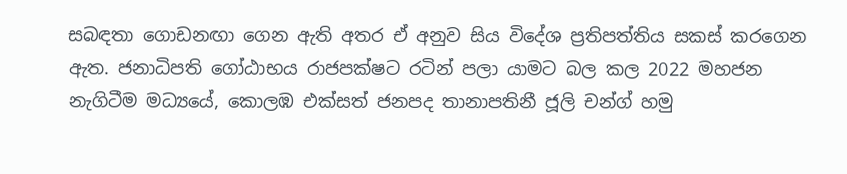සබඳතා ගොඩනඟා ගෙන ඇති අතර ඒ අනුව සිය විදේශ ප්‍රතිපත්තිය සකස් කරගෙන ඇත. ජනාධිපති ගෝඨාභය රාජපක්ෂට රටින් පලා යාමට බල කල 2022 මහජන නැගිටීම මධ්‍යයේ, කොලඹ එක්සත් ජනපද තානාපතිනී ජූලි චන්ග් හමු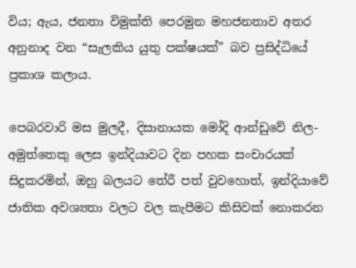විය; ඇය, ජනතා විමුක්ති පෙරමුන මහජනතාව අතර අනුනාද වන “සැලකිය යුතු පක්ෂයක්” බව ප්‍රසිද්ධියේ ප්‍රකාශ කලාය.

පෙබරවාරි මස මුලදී, දිසානායක මෝදි ආන්ඩුවේ නිල-අමුත්තෙකු ලෙස ඉන්දියාවට දින පහක සංචාරයක් සිදුකරමින්, ඔහු බලයට තේරී පත් වුවහොත්, ඉන්දියාවේ ජාතික අවශ්‍යතා වලට වල කැපීමට කිසිවක් නොකරන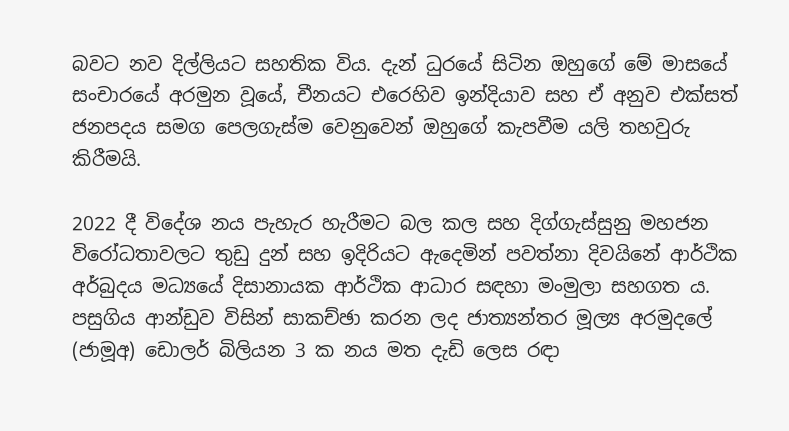බවට නව දිල්ලියට සහතික විය. දැන් ධුරයේ සිටින ඔහුගේ මේ මාසයේ සංචාරයේ අරමුන වූයේ, චීනයට එරෙහිව ඉන්දියාව සහ ඒ අනුව එක්සත් ජනපදය සමග පෙලගැස්ම වෙනුවෙන් ඔහුගේ කැපවීම යලි තහවුරු කිරීමයි.

2022 දී විදේශ නය පැහැර හැරීමට බල කල සහ දිග්ගැස්සුනු මහජන විරෝධතාවලට තුඩු දුන් සහ ඉදිරියට ඇදෙමින් පවත්නා දිවයිනේ ආර්ථික අර්බුදය මධ්‍යයේ දිසානායක ආර්ථික ආධාර සඳහා මංමුලා සහගත ය. පසුගිය ආන්ඩුව විසින් සාකච්ඡා කරන ලද ජාත්‍යන්තර මූල්‍ය අරමුදලේ (ජාමූඅ) ඩොලර් බිලියන 3 ක නය මත දැඩි ලෙස රඳා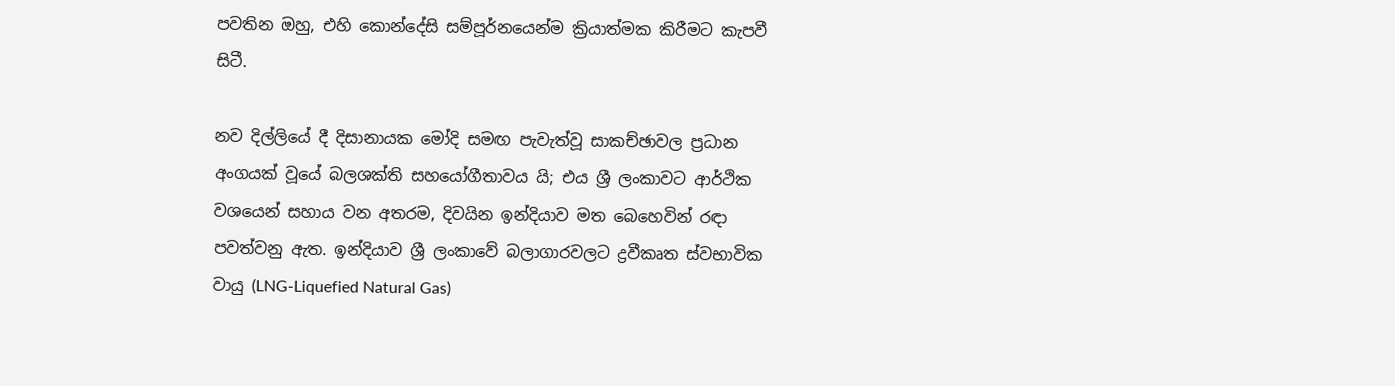පවතින ඔහු, එහි කොන්දේසි සම්පූර්නයෙන්ම ක්‍රියාත්මක කිරීමට කැපවී සිටී.

නව දිල්ලියේ දී දිසානායක මෝදි සමඟ පැවැත්වූ සාකච්ඡාවල ප්‍රධාන අංගයක් වූයේ බලශක්ති සහයෝගීතාවය යි; එය ශ්‍රී ලංකාවට ආර්ථික වශයෙන් සහාය වන අතරම, දිවයින ඉන්දියාව මත බෙහෙවින් රඳා පවත්වනු ඇත. ඉන්දියාව ශ්‍රී ලංකාවේ බලාගාරවලට ද්‍රවීකෘත ස්වභාවික වායු (LNG-Liquefied Natural Gas)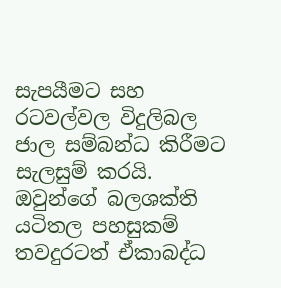සැපයීමට සහ රටවල්වල විදුලිබල ජාල සම්බන්ධ කිරීමට සැලසුම් කරයි. ඔවුන්ගේ බලශක්ති යටිතල පහසුකම් තවදුරටත් ඒකාබද්ධ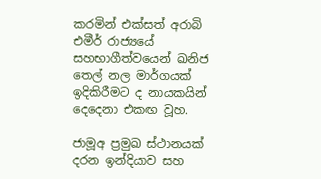කරමින් එක්සත් අරාබි එමීර් රාජ්‍යයේ සහභාගීත්වයෙන් ඛනිජ තෙල් නල මාර්ගයක් ඉදිකිරීමට ද නායකයින් දෙදෙනා එකඟ වූහ.

ජාමූඅ ප්‍රමුඛ ස්ථානයක් දරන ඉන්දියාව සහ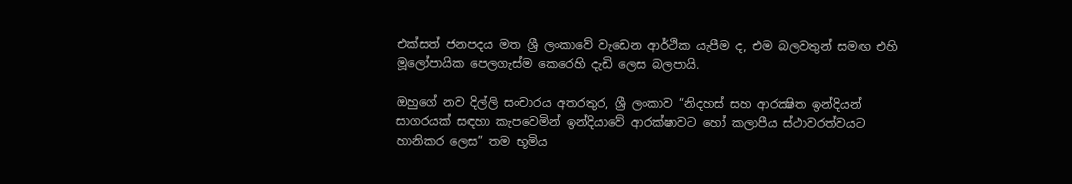එක්සත් ජනපදය මත ශ්‍රී ලංකාවේ වැඩෙන ආර්ථික යැපීම ද, එම බලවතුන් සමඟ එහි මූලෝපායික පෙලගැස්ම කෙරෙහි දැඩි ලෙස බලපායි.

ඔහුගේ නව දිල්ලි සංචාරය අතරතුර, ශ්‍රී ලංකාව “නිදහස් සහ ආරක්‍ෂිත ඉන්දියන් සාගරයක් සඳහා කැපවෙමින් ඉන්දියාවේ ආරක්ෂාවට හෝ කලාපීය ස්ථාවරත්වයට හානිකර ලෙස” තම භූමිය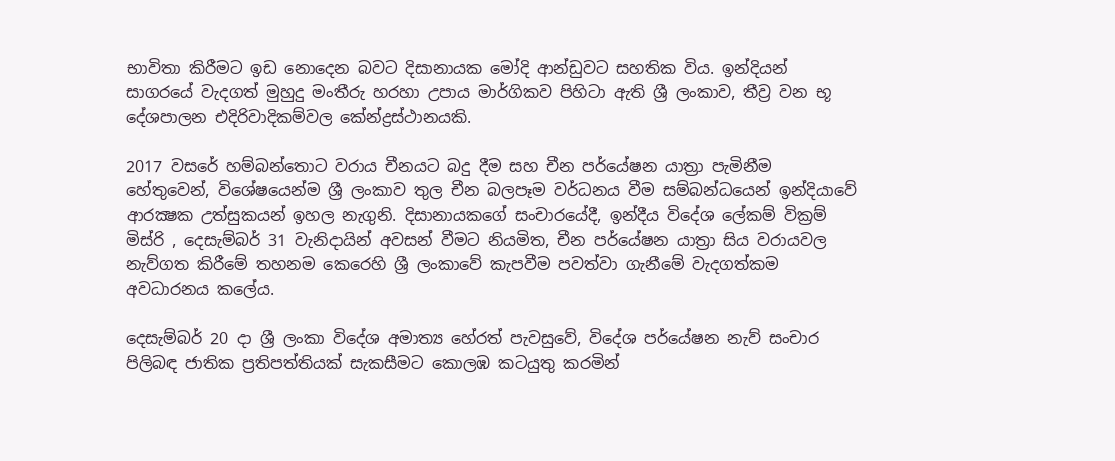භාවිතා කිරීමට ඉඩ නොදෙන බවට දිසානායක මෝදි ආන්ඩුවට සහතික විය. ඉන්දියන් සාගරයේ වැදගත් මුහුදු මංතීරු හරහා උපාය මාර්ගිකව පිහිටා ඇති ශ්‍රී ලංකාව, තීව්‍ර වන භූ දේශපාලන එදිරිවාදිකම්වල කේන්ද්‍රස්ථානයකි.

2017 වසරේ හම්බන්තොට වරාය චීනයට බදු දීම සහ චීන පර්යේෂන යාත්‍රා පැමිනීම හේතුවෙන්, විශේෂයෙන්ම ශ්‍රී ලංකාව තුල චීන බලපෑම වර්ධනය වීම සම්බන්ධයෙන් ඉන්දියාවේ ආරක්‍ෂක උත්සුකයන් ඉහල නැගුනි. දිසානායකගේ සංචාරයේදී, ඉන්දීය විදේශ ලේකම් වික්‍රම් මිස්රි , දෙසැම්බර් 31 වැනිදායින් අවසන් වීමට නියමිත, චීන පර්යේෂන යාත්‍රා සිය වරායවල නැව්ගත කිරීමේ තහනම කෙරෙහි ශ්‍රී ලංකාවේ කැපවීම පවත්වා ගැනීමේ වැදගත්කම අවධාරනය කලේය.

දෙසැම්බර් 20 දා ශ්‍රී ලංකා විදේශ අමාත්‍ය හේරත් පැවසුවේ, විදේශ පර්යේෂන නැව් සංචාර පිලිබඳ ජාතික ප්‍රතිපත්තියක් සැකසීමට කොලඹ කටයුතු කරමින්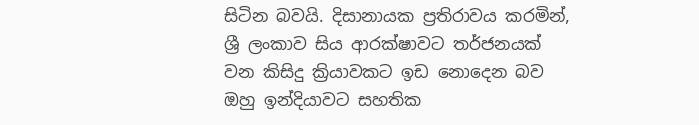සිටින බවයි. දිසානායක ප්‍රතිරාවය කරමින්, ශ්‍රී ලංකාව සිය ආරක්ෂාවට තර්ජනයක් වන කිසිදු ක්‍රියාවකට ඉඩ නොදෙන බව ඔහු ඉන්දියාවට සහතික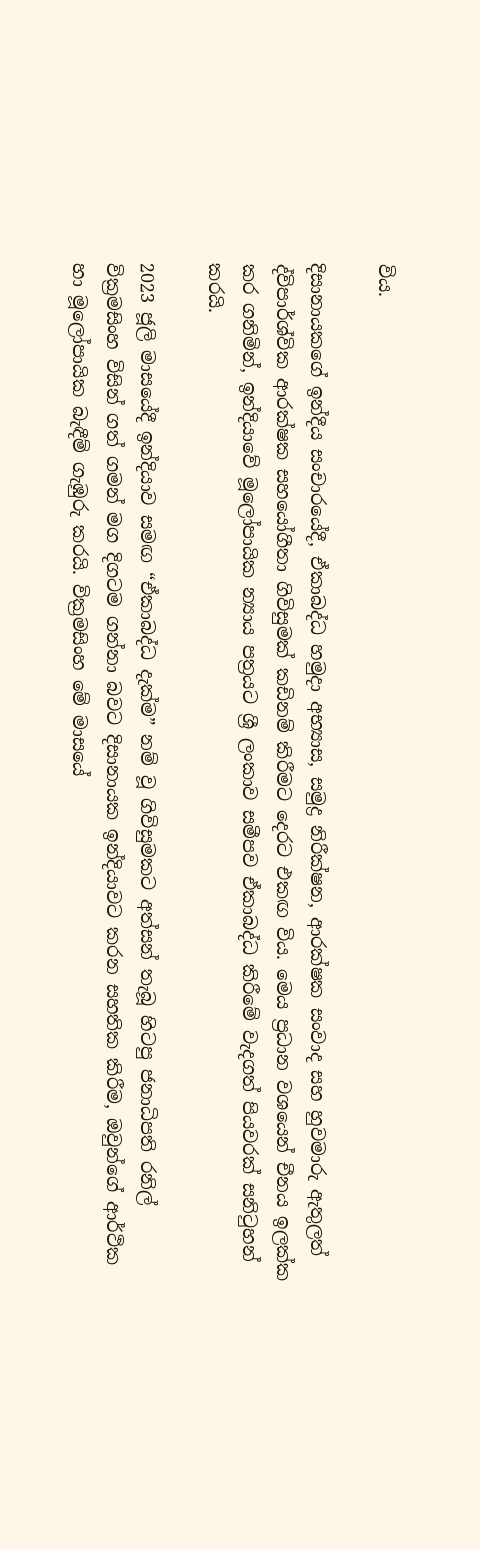විය.

දිසානායකගේ ඉන්දීය සංචාරයේදී, ඒකාබද්ධ හමුදා අභ්‍යාස, සමුද්‍ර නිරීක්ෂන, ආරක්ෂක සංවාද සහ හුවමාරු ඇතුලත් ද්විපාර්ශ්වික ආරක්ෂක සහයෝගීතා ගිවිසුමක් කඩිනම් කිරීමට දෙරට එකඟ විය. මෙය ප්‍රධාන වශයෙන් චීනය ඉලක්ක කර ගනිමින්, ඉන්දියාවේ මූලෝපායික න්‍යාය පත්‍රයට ශ්‍රී ලංකාව සමීපව ඒකාබද්ධ කිරීමේ වැදගත් පියවරක් සනිටුහන් කරයි.

2023 ජූලි මාසයේදී ඉන්දියාව සමඟ “ඒකාබද්ධ දැක්ම” නම් වූ ගිවිසුමකට අත්සන් තැබූ හිටපු ජනාධිපති රනිල් වික්‍රමසිංහ විසින් ගත් ගමන් මග දිගටම ගන්නා බවට දිසානායක ඉන්දියාවට කරන සහතික කිරීම, ඔවුන්ගේ ආර්ථික හා මූලෝපායික බැඳීම් ගැඹුරු කරයි. වික්‍රමසිංහ මේ මාසයේ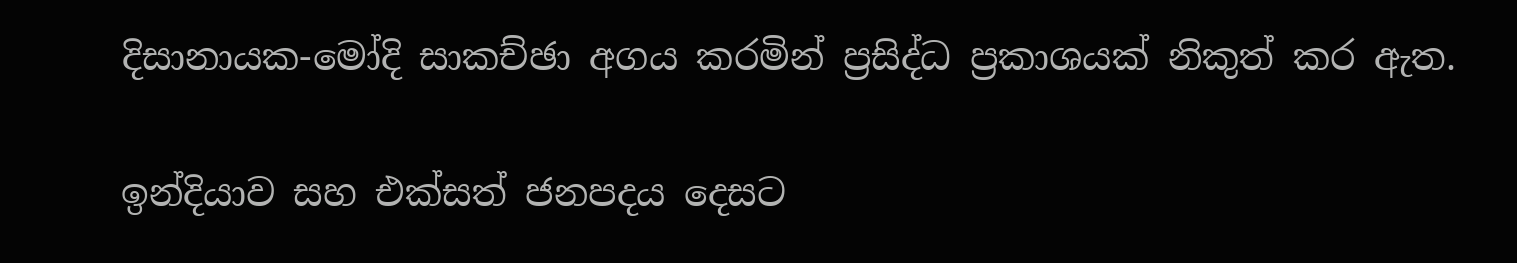දිසානායක-මෝදි සාකච්ඡා අගය කරමින් ප්‍රසිද්ධ ප්‍රකාශයක් නිකුත් කර ඇත.

ඉන්දියාව සහ එක්සත් ජනපදය දෙසට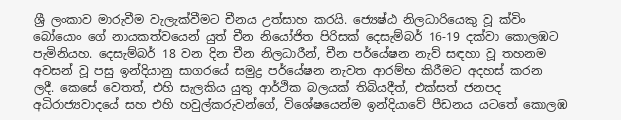ශ්‍රී ලංකාව මාරුවීම වැලැක්වීමට චීනය උත්සාහ කරයි. ජ්‍යෙෂ්ඨ නිලධාරියෙකු වූ ක්විං බෝයොං ගේ නායකත්වයෙන් යුත් චීන නියෝජිත පිරිසක් දෙසැම්බර් 16-19 දක්වා කොලඹට පැමිනියහ. දෙසැම්බර් 18 වන දින චීන නිලධාරීන්, චීන පර්යේෂන නැව් සඳහා වූ තහනම අවසන් වූ පසු ඉන්දියානු සාගරයේ සමුද්‍ර පර්යේෂන නැවත ආරම්භ කිරීමට අදහස් කරන ලදී. කෙසේ වෙතත්, එහි සැලකිය යුතු ආර්ථික බලයක් තිබියදීත්, එක්සත් ජනපද අධිරාජ්‍යවාදයේ සහ එහි හවුල්කරුවන්ගේ, විශේෂයෙන්ම ඉන්දියාවේ පීඩනය යටතේ කොලඹ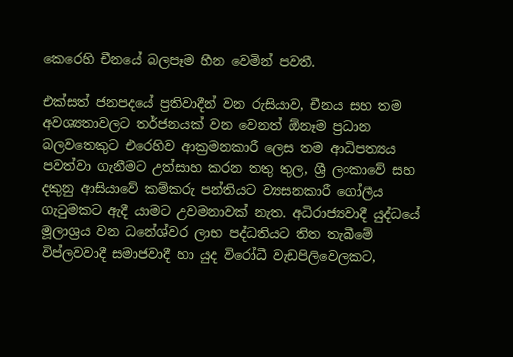කෙරෙහි චීනයේ බලපෑම හීන වෙමින් පවතී.

එක්සත් ජනපදයේ ප්‍රතිවාදීන් වන රුසියාව, චීනය සහ තම අවශ්‍යතාවලට තර්ජනයක් වන වෙනත් ඕනෑම ප්‍රධාන බලවතෙකුට එරෙහිව ආක්‍රමනකාරී ලෙස තම ආධිපත්‍යය පවත්වා ගැනීමට උත්සාහ කරන තතු තුල, ශ්‍රී ලංකාවේ සහ දකුනු ආසියාවේ කම්කරු පන්තියට ව්‍යසනකාරී ගෝලීය ගැටුමකට ඇදී යාමට උවමනාවක් නැත. අධිරාජ්‍යවාදී යුද්ධයේ මූලාශ්‍රය වන ධනේශ්වර ලාභ පද්ධතියට තිත තැබීමේ විප්ලවවාදී සමාජවාදී හා යුද විරෝධී වැඩපිලිවෙලකට,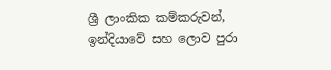ශ්‍රී ලාංකික කම්කරුවන්, ඉන්දියාවේ සහ ලොව පුරා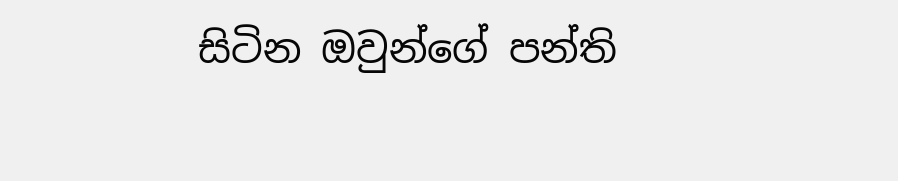සිටින ඔවුන්ගේ පන්ති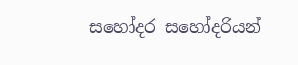සහෝදර සහෝදරියන්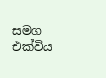සමග එක්විය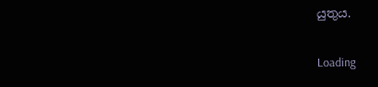යුතුය.

Loading